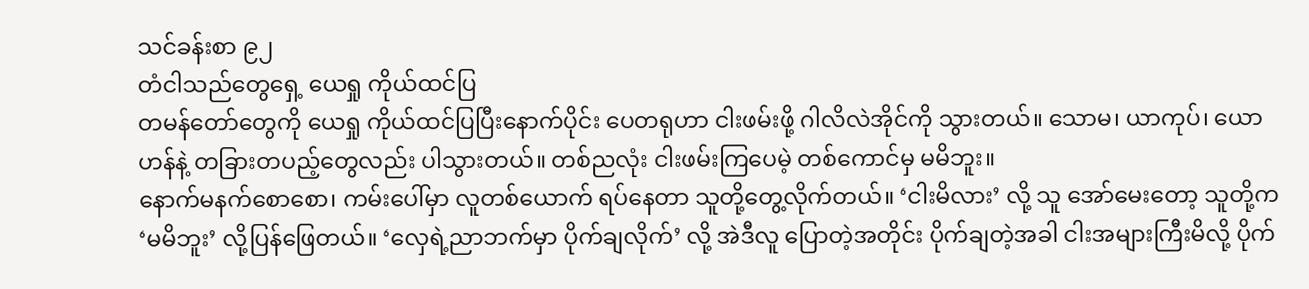သင်ခန်းစာ ၉၂
တံငါသည်တွေရှေ့ ယေရှု ကိုယ်ထင်ပြ
တမန်တော်တွေကို ယေရှု ကိုယ်ထင်ပြပြီးနောက်ပိုင်း ပေတရုဟာ ငါးဖမ်းဖို့ ဂါလိလဲအိုင်ကို သွားတယ်။ သောမ၊ ယာကုပ်၊ ယောဟန်နဲ့ တခြားတပည့်တွေလည်း ပါသွားတယ်။ တစ်ညလုံး ငါးဖမ်းကြပေမဲ့ တစ်ကောင်မှ မမိဘူး။
နောက်မနက်စောစော၊ ကမ်းပေါ်မှာ လူတစ်ယောက် ရပ်နေတာ သူတို့တွေ့လိုက်တယ်။ ‘ငါးမိလား’ လို့ သူ အော်မေးတော့ သူတို့က ‘မမိဘူး’ လို့ပြန်ဖြေတယ်။ ‘လှေရဲ့ညာဘက်မှာ ပိုက်ချလိုက်’ လို့ အဲဒီလူ ပြောတဲ့အတိုင်း ပိုက်ချတဲ့အခါ ငါးအများကြီးမိလို့ ပိုက်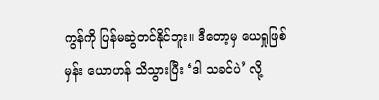ကွန်ကို ပြန်မဆွဲတင်နိုင်ဘူး။ ဒီတော့မှ ယေရှုဖြစ်မှန်း ယောဟန် သိသွားပြီး ‘ဒါ သခင်ပဲ’ လို့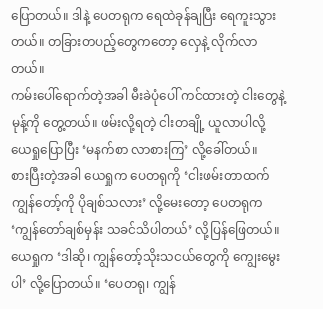ပြောတယ်။ ဒါနဲ့ ပေတရုက ရေထဲခုန်ချပြီး ရေကူးသွားတယ်။ တခြားတပည့်တွေကတော့ လှေနဲ့ လိုက်လာတယ်။
ကမ်းပေါ်ရောက်တဲ့အခါ မီးခဲပုံပေါ် ကင်ထားတဲ့ ငါးတွေနဲ့ မုန့်ကို တွေ့တယ်။ ဖမ်းလို့ရတဲ့ ငါးတချို့ ယူလာပါလို့ ယေရှုပြောပြီး ‘မနက်စာ လာစားကြ’ လို့ခေါ်တယ်။
စားပြီးတဲ့အခါ ယေရှုက ပေတရုကို ‘ငါးဖမ်းတာထက် ကျွန်တော့်ကို ပိုချစ်သလား’ လို့မေးတော့ ပေတရုက ‘ကျွန်တော်ချစ်မှန်း သခင်သိပါတယ်’ လို့ပြန်ဖြေတယ်။ ယေရှုက ‘ဒါဆို၊ ကျွန်တော့်သိုးသငယ်တွေကို ကျွေးမွေးပါ’ လို့ပြောတယ်။ ‘ပေတရု၊ ကျွန်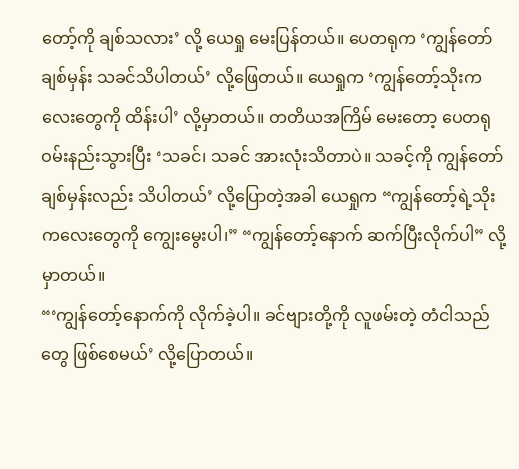တော့်ကို ချစ်သလား’ လို့ ယေရှု မေးပြန်တယ်။ ပေတရုက ‘ကျွန်တော် ချစ်မှန်း သခင်သိပါတယ်’ လို့ဖြေတယ်။ ယေရှုက ‘ကျွန်တော့်သိုးကလေးတွေကို ထိန်းပါ’ လို့မှာတယ်။ တတိယအကြိမ် မေးတော့ ပေတရု ဝမ်းနည်းသွားပြီး ‘သခင်၊ သခင် အားလုံးသိတာပဲ။ သခင့်ကို ကျွန်တော်ချစ်မှန်းလည်း သိပါတယ်’ လို့ပြောတဲ့အခါ ယေရှုက “ကျွန်တော့်ရဲ့သိုးကလေးတွေကို ကျွေးမွေးပါ၊” “ကျွန်တော့်နောက် ဆက်ပြီးလိုက်ပါ” လို့ မှာတယ်။
“‘ကျွန်တော့်နောက်ကို လိုက်ခဲ့ပါ။ ခင်ဗျားတို့ကို လူဖမ်းတဲ့ တံငါသည်တွေ ဖြစ်စေမယ်’ လို့ပြောတယ်။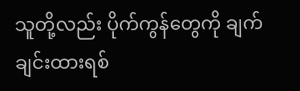သူတို့လည်း ပိုက်ကွန်တွေကို ချက်ချင်းထားရစ်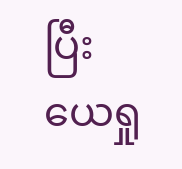ပြီး ယေရှု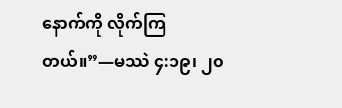နောက်ကို လိုက်ကြတယ်။”—မဿဲ ၄:၁၉၊ ၂၀